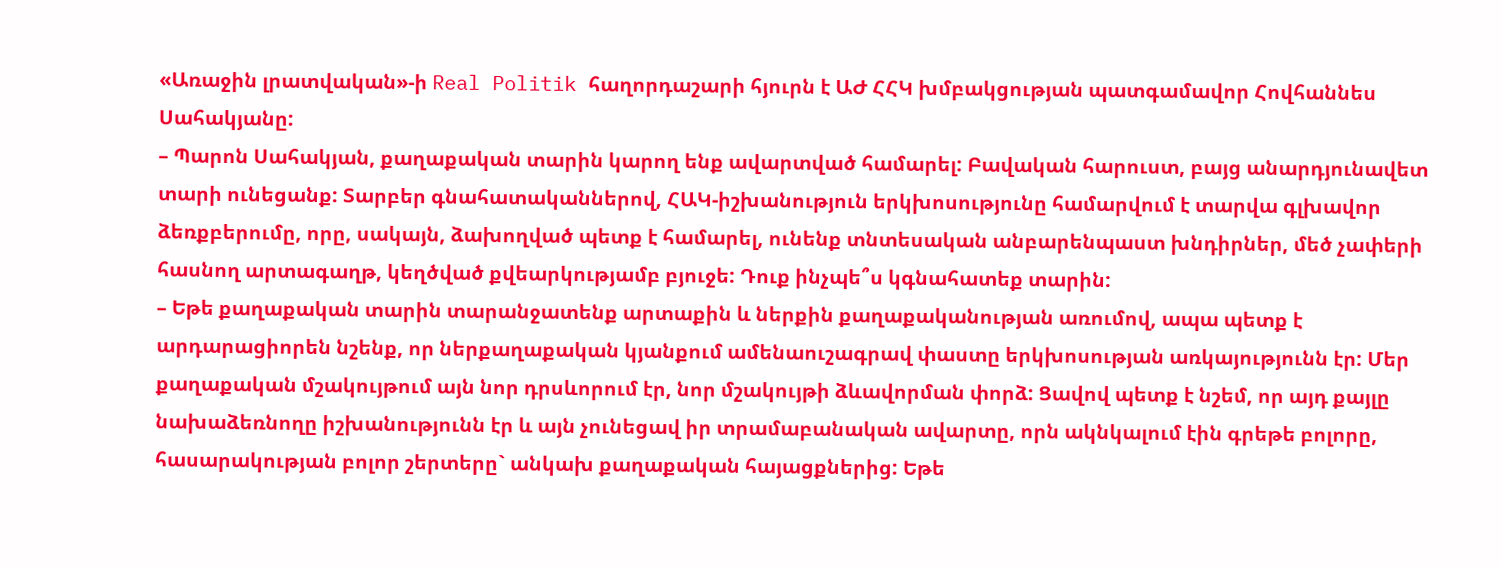«Առաջին լրատվական»-ի Real Politik հաղորդաշարի հյուրն է ԱԺ ՀՀԿ խմբակցության պատգամավոր Հովհաննես Սահակյանը:
– Պարոն Սահակյան, քաղաքական տարին կարող ենք ավարտված համարել: Բավական հարուստ, բայց անարդյունավետ տարի ունեցանք: Տարբեր գնահատականներով, ՀԱԿ-իշխանություն երկխոսությունը համարվում է տարվա գլխավոր ձեռքբերումը, որը, սակայն, ձախողված պետք է համարել, ունենք տնտեսական անբարենպաստ խնդիրներ, մեծ չափերի հասնող արտագաղթ, կեղծված քվեարկությամբ բյուջե: Դուք ինչպե՞ս կգնահատեք տարին:
– Եթե քաղաքական տարին տարանջատենք արտաքին և ներքին քաղաքականության առումով, ապա պետք է արդարացիորեն նշենք, որ ներքաղաքական կյանքում ամենաուշագրավ փաստը երկխոսության առկայությունն էր: Մեր քաղաքական մշակույթում այն նոր դրսևորում էր, նոր մշակույթի ձևավորման փորձ: Ցավով պետք է նշեմ, որ այդ քայլը նախաձեռնողը իշխանությունն էր և այն չունեցավ իր տրամաբանական ավարտը, որն ակնկալում էին գրեթե բոլորը, հասարակության բոլոր շերտերը` անկախ քաղաքական հայացքներից: Եթե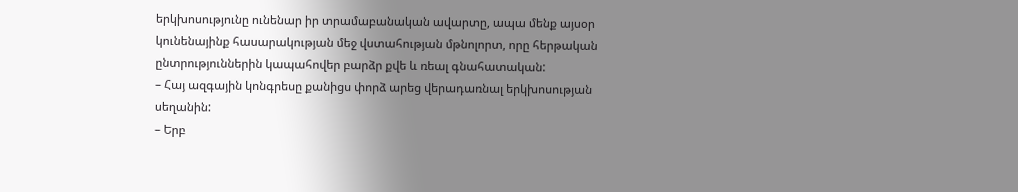երկխոսությունը ունենար իր տրամաբանական ավարտը, ապա մենք այսօր կունենայինք հասարակության մեջ վստահության մթնոլորտ, որը հերթական ընտրություններին կապահովեր բարձր քվե և ռեալ գնահատական:
– Հայ ազգային կոնգրեսը քանիցս փորձ արեց վերադառնալ երկխոսության սեղանին:
– Երբ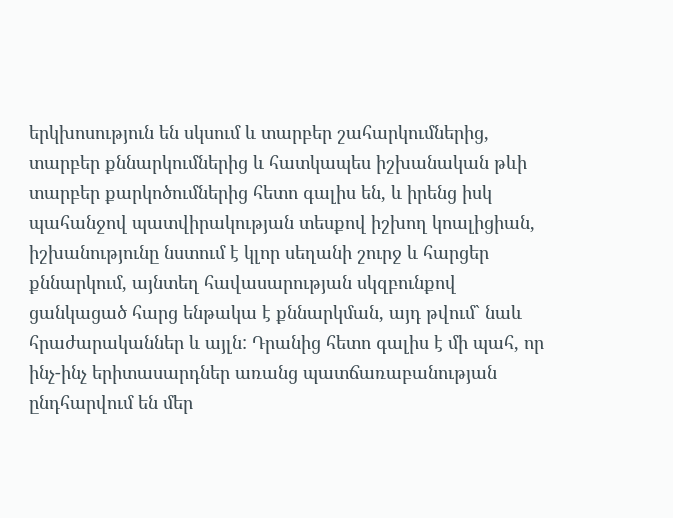երկխոսություն են սկսում և տարբեր շահարկումներից, տարբեր քննարկումներից և հատկապես իշխանական թևի տարբեր քարկոծումներից հետո գալիս են, և իրենց իսկ պահանջով պատվիրակության տեսքով իշխող կոալիցիան, իշխանությունը նստում է կլոր սեղանի շուրջ և հարցեր քննարկում, այնտեղ հավասարության սկզբունքով ցանկացած հարց ենթակա է քննարկման, այդ թվում` նաև հրաժարականներ և այլն: Դրանից հետո գալիս է մի պահ, որ ինչ-ինչ երիտասարդներ առանց պատճառաբանության ընդհարվում են մեր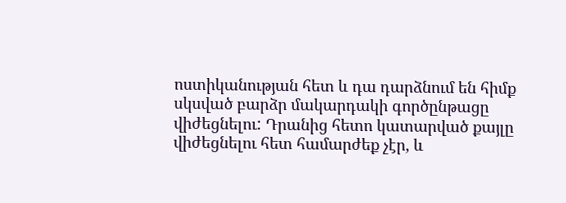ոստիկանության հետ և դա դարձնում են հիմք սկսված բարձր մակարդակի գործընթացը վիժեցնելու: Դրանից հետո կատարված քայլը վիժեցնելու հետ համարժեք չէր, և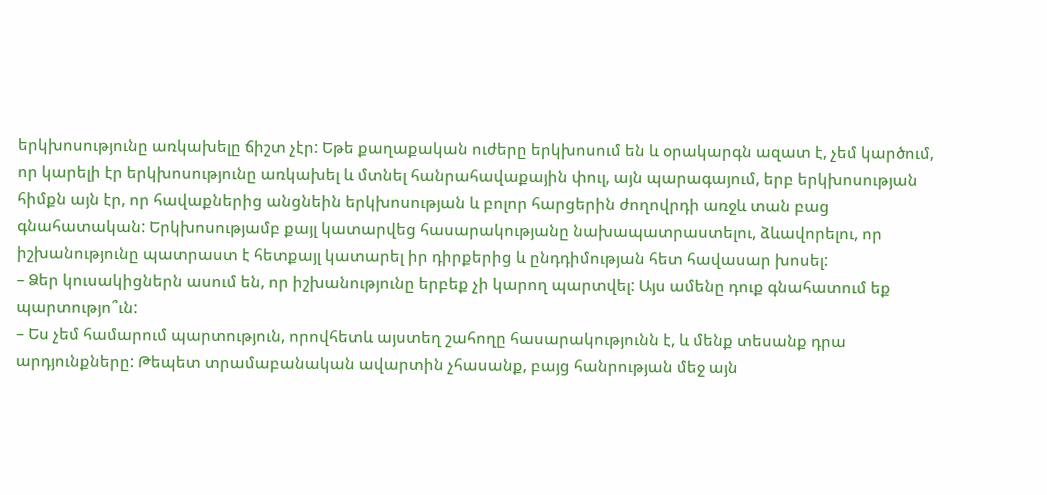երկխոսությունը առկախելը ճիշտ չէր: Եթե քաղաքական ուժերը երկխոսում են և օրակարգն ազատ է, չեմ կարծում, որ կարելի էր երկխոսությունը առկախել և մտնել հանրահավաքային փուլ, այն պարագայում, երբ երկխոսության հիմքն այն էր, որ հավաքներից անցնեին երկխոսության և բոլոր հարցերին ժողովրդի առջև տան բաց գնահատական: Երկխոսությամբ քայլ կատարվեց հասարակությանը նախապատրաստելու, ձևավորելու, որ իշխանությունը պատրաստ է հետքայլ կատարել իր դիրքերից և ընդդիմության հետ հավասար խոսել:
– Ձեր կուսակիցներն ասում են, որ իշխանությունը երբեք չի կարող պարտվել: Այս ամենը դուք գնահատում եք պարտությո՞ւն:
– Ես չեմ համարում պարտություն, որովհետև այստեղ շահողը հասարակությունն է, և մենք տեսանք դրա արդյունքները: Թեպետ տրամաբանական ավարտին չհասանք, բայց հանրության մեջ այն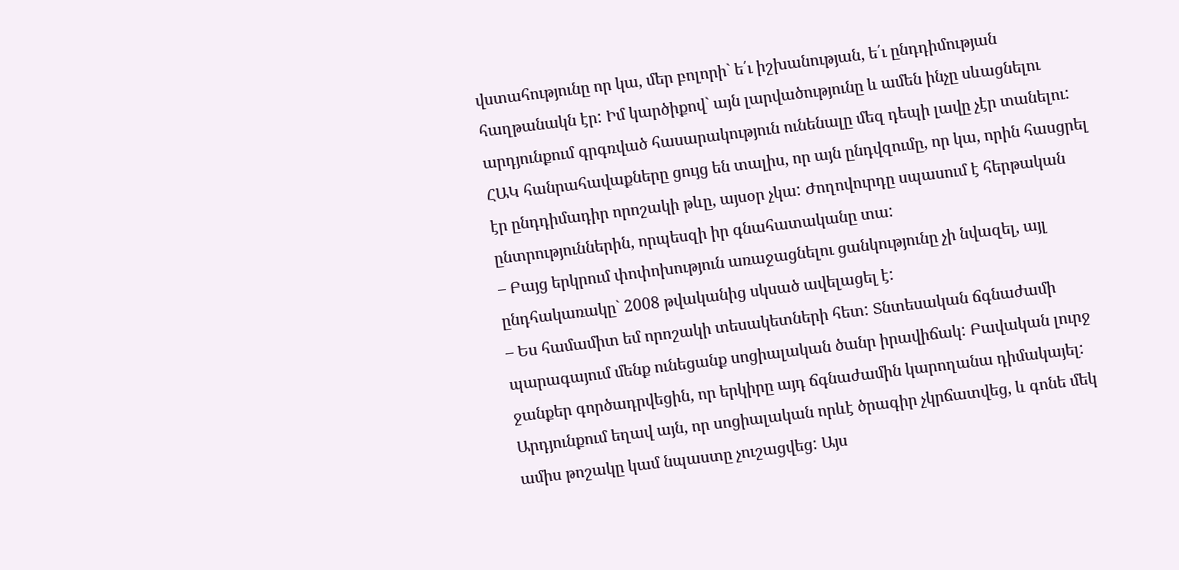վստահությունը որ կա, մեր բոլորի` ե՛ւ իշխանության, ե՛ւ ընդդիմության հաղթանակն էր: Իմ կարծիքով` այն լարվածությունը և ամեն ինչը սևացնելու արդյունքում գրգռված հասարակություն ունենալը մեզ դեպի լավը չէր տանելու: ՀԱԿ հանրահավաքները ցույց են տալիս, որ այն ընդվզումը, որ կա, որին հասցրել էր ընդդիմադիր որոշակի թևը, այսօր չկա: Ժողովուրդը սպասում է հերթական ընտրություններին, որպեսզի իր գնահատականը տա:
– Բայց երկրում փոփոխություն առաջացնելու ցանկությունը չի նվազել, այլ ընդհակառակը` 2008 թվականից սկսած ավելացել է:
– Ես համամիտ եմ որոշակի տեսակետների հետ: Տնտեսական ճգնաժամի պարագայում մենք ունեցանք սոցիալական ծանր իրավիճակ: Բավական լուրջ ջանքեր գործադրվեցին, որ երկիրը այդ ճգնաժամին կարողանա դիմակայել: Արդյունքում եղավ այն, որ սոցիալական որևէ ծրագիր չկրճատվեց, և գոնե մեկ ամիս թոշակը կամ նպաստը չուշացվեց: Այս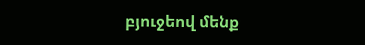բյուջեով մենք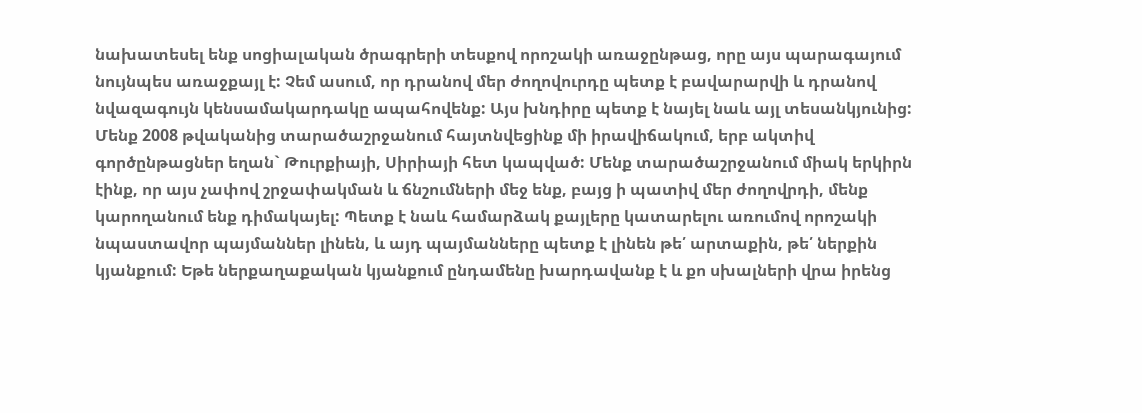նախատեսել ենք սոցիալական ծրագրերի տեսքով որոշակի առաջընթաց, որը այս պարագայում նույնպես առաջքայլ է: Չեմ ասում, որ դրանով մեր ժողովուրդը պետք է բավարարվի և դրանով նվազագույն կենսամակարդակը ապահովենք: Այս խնդիրը պետք է նայել նաև այլ տեսանկյունից: Մենք 2008 թվականից տարածաշրջանում հայտնվեցինք մի իրավիճակում, երբ ակտիվ գործընթացներ եղան` Թուրքիայի, Սիրիայի հետ կապված: Մենք տարածաշրջանում միակ երկիրն էինք, որ այս չափով շրջափակման և ճնշումների մեջ ենք, բայց ի պատիվ մեր ժողովրդի, մենք կարողանում ենք դիմակայել: Պետք է նաև համարձակ քայլերը կատարելու առումով որոշակի նպաստավոր պայմաններ լինեն, և այդ պայմանները պետք է լինեն թե՛ արտաքին, թե՛ ներքին կյանքում: Եթե ներքաղաքական կյանքում ընդամենը խարդավանք է և քո սխալների վրա իրենց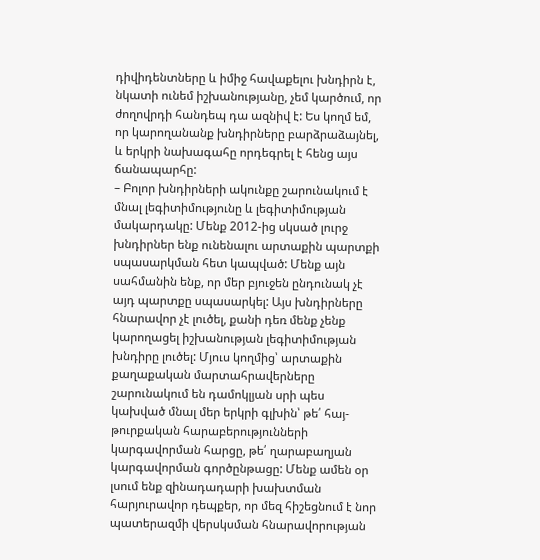դիվիդենտները և իմիջ հավաքելու խնդիրն է, նկատի ունեմ իշխանությանը, չեմ կարծում, որ ժողովրդի հանդեպ դա ազնիվ է: Ես կողմ եմ, որ կարողանանք խնդիրները բարձրաձայնել, և երկրի նախագահը որդեգրել է հենց այս ճանապարհը:
– Բոլոր խնդիրների ակունքը շարունակում է մնալ լեգիտիմությունը և լեգիտիմության մակարդակը: Մենք 2012-ից սկսած լուրջ խնդիրներ ենք ունենալու արտաքին պարտքի սպասարկման հետ կապված: Մենք այն սահմանին ենք, որ մեր բյուջեն ընդունակ չէ այդ պարտքը սպասարկել: Այս խնդիրները հնարավոր չէ լուծել, քանի դեռ մենք չենք կարողացել իշխանության լեգիտիմության խնդիրը լուծել: Մյուս կողմից՝ արտաքին քաղաքական մարտահրավերները շարունակում են դամոկլյան սրի պես կախված մնալ մեր երկրի գլխին՝ թե՛ հայ-թուրքական հարաբերությունների կարգավորման հարցը, թե՛ ղարաբաղյան կարգավորման գործընթացը: Մենք ամեն օր լսում ենք զինադադարի խախտման հարյուրավոր դեպքեր, որ մեզ հիշեցնում է նոր պատերազմի վերսկսման հնարավորության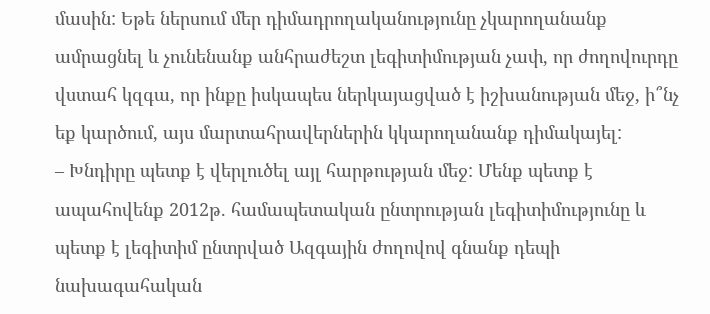մասին: Եթե ներսում մեր դիմադրողականությունը չկարողանանք ամրացնել և չունենանք անհրաժեշտ լեգիտիմության չափ, որ ժողովուրդը վստահ կզգա, որ ինքը իսկապես ներկայացված է իշխանության մեջ, ի՞նչ եք կարծում, այս մարտահրավերներին կկարողանանք դիմակայել:
– Խնդիրը պետք է վերլուծել այլ հարթության մեջ: Մենք պետք է ապահովենք 2012թ. համապետական ընտրության լեգիտիմությունը և պետք է լեգիտիմ ընտրված Ազգային ժողովով գնանք դեպի նախագահական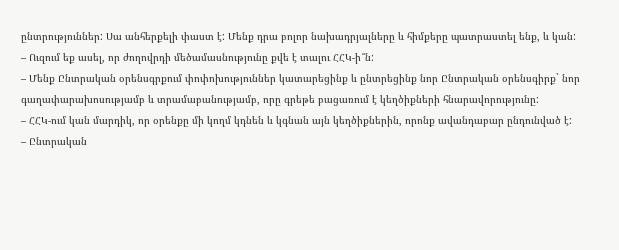ընտրություններ: Սա անհերքելի փաստ է: Մենք դրա բոլոր նախադրյալները և հիմքերը պատրաստել ենք, և կան:
– Ուզում եք ասել, որ ժողովրդի մեծամասնությունը քվե է տալու ՀՀԿ-ի՞ն:
– Մենք Ընտրական օրենսգրքում փոփոխություններ կատարեցինք և ընտրեցինք նոր Ընտրական օրենսգիրք` նոր գաղափարախոսությամբ և տրամաբանությամբ, որը գրեթե բացառում է կեղծիքների հնարավորությունը:
– ՀՀԿ-ում կան մարդիկ, որ օրենքը մի կողմ կդնեն և կգնան այն կեղծիքներին, որոնք ավանդաբար ընդունված է:
– Ընտրական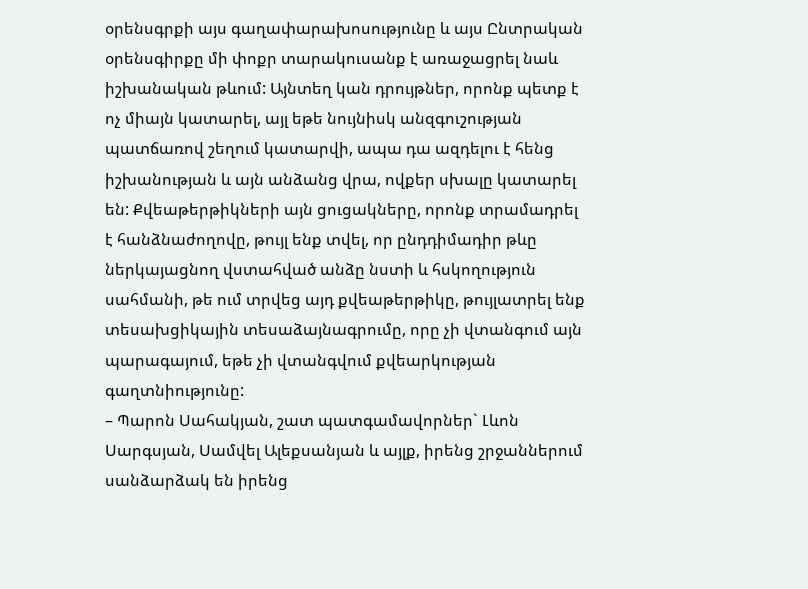օրենսգրքի այս գաղափարախոսությունը և այս Ընտրական օրենսգիրքը մի փոքր տարակուսանք է առաջացրել նաև իշխանական թևում: Այնտեղ կան դրույթներ, որոնք պետք է ոչ միայն կատարել, այլ եթե նույնիսկ անզգուշության պատճառով շեղում կատարվի, ապա դա ազդելու է հենց իշխանության և այն անձանց վրա, ովքեր սխալը կատարել են: Քվեաթերթիկների այն ցուցակները, որոնք տրամադրել է հանձնաժողովը, թույլ ենք տվել, որ ընդդիմադիր թևը ներկայացնող վստահված անձը նստի և հսկողություն սահմանի, թե ում տրվեց այդ քվեաթերթիկը, թույլատրել ենք տեսախցիկային տեսաձայնագրումը, որը չի վտանգում այն պարագայում, եթե չի վտանգվում քվեարկության գաղտնիությունը:
– Պարոն Սահակյան, շատ պատգամավորներ` Լևոն Սարգսյան, Սամվել Ալեքսանյան և այլք, իրենց շրջաններում սանձարձակ են իրենց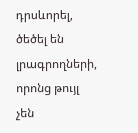դրսևորել, ծեծել են լրագրողների, որոնց թույլ չեն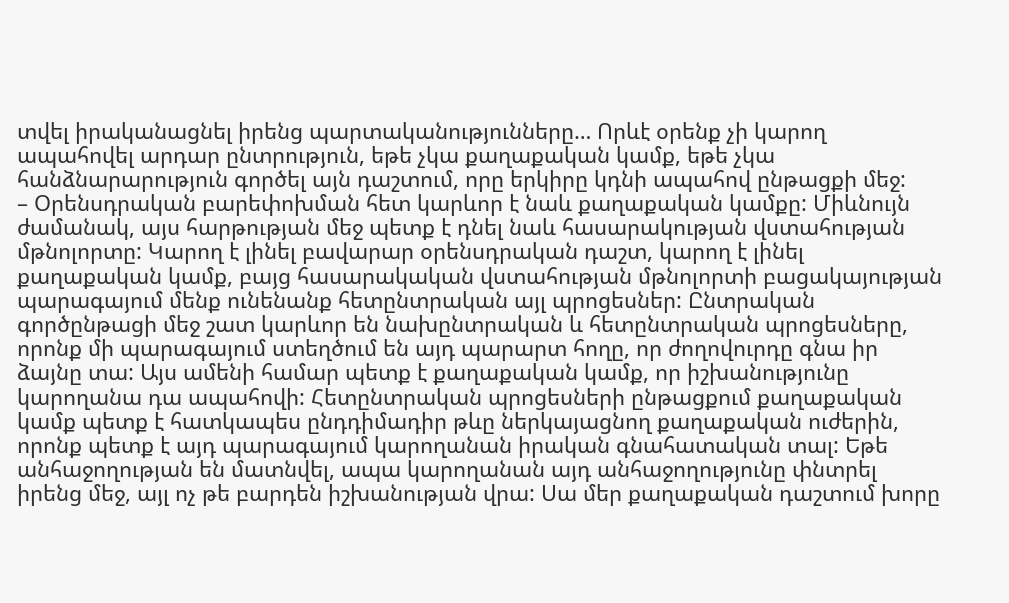տվել իրականացնել իրենց պարտականությունները… Որևէ օրենք չի կարող ապահովել արդար ընտրություն, եթե չկա քաղաքական կամք, եթե չկա հանձնարարություն գործել այն դաշտում, որը երկիրը կդնի ապահով ընթացքի մեջ:
– Օրենսդրական բարեփոխման հետ կարևոր է նաև քաղաքական կամքը: Միևնույն ժամանակ, այս հարթության մեջ պետք է դնել նաև հասարակության վստահության մթնոլորտը: Կարող է լինել բավարար օրենսդրական դաշտ, կարող է լինել քաղաքական կամք, բայց հասարակական վստահության մթնոլորտի բացակայության պարագայում մենք ունենանք հետընտրական այլ պրոցեսներ: Ընտրական գործընթացի մեջ շատ կարևոր են նախընտրական և հետընտրական պրոցեսները, որոնք մի պարագայում ստեղծում են այդ պարարտ հողը, որ ժողովուրդը գնա իր ձայնը տա: Այս ամենի համար պետք է քաղաքական կամք, որ իշխանությունը կարողանա դա ապահովի: Հետընտրական պրոցեսների ընթացքում քաղաքական կամք պետք է հատկապես ընդդիմադիր թևը ներկայացնող քաղաքական ուժերին, որոնք պետք է այդ պարագայում կարողանան իրական գնահատական տալ: Եթե անհաջողության են մատնվել, ապա կարողանան այդ անհաջողությունը փնտրել իրենց մեջ, այլ ոչ թե բարդեն իշխանության վրա: Սա մեր քաղաքական դաշտում խորը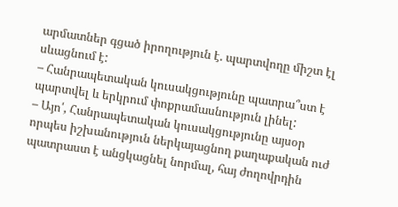արմատներ գցած իրողություն է. պարտվողը միշտ էլ սևացնում է:
– Հանրապետական կուսակցությունը պատրա՞ստ է պարտվել և երկրում փոքրամասնություն լինել:
– Այո՛, Հանրապետական կուսակցությունը այսօր որպես իշխանություն ներկայացնող քաղաքական ուժ պատրաստ է անցկացնել նորմալ, հայ ժողովրդին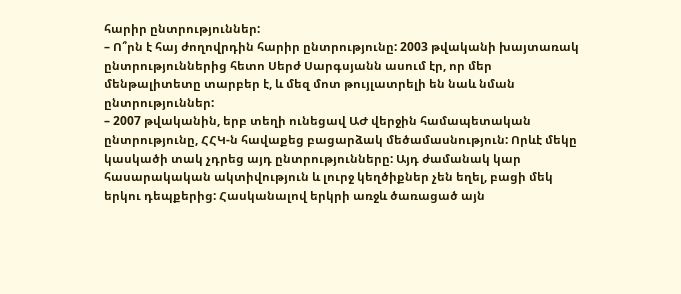հարիր ընտրություններ:
– Ո՞րն է հայ ժողովրդին հարիր ընտրությունը: 2003 թվականի խայտառակ ընտրություններից հետո Սերժ Սարգսյանն ասում էր, որ մեր մենթալիտետը տարբեր է, և մեզ մոտ թույլատրելի են նաև նման ընտրություններ:
– 2007 թվականին, երբ տեղի ունեցավ ԱԺ վերջին համապետական ընտրությունը, ՀՀԿ-ն հավաքեց բացարձակ մեծամասնություն: Որևէ մեկը կասկածի տակ չդրեց այդ ընտրությունները: Այդ ժամանակ կար հասարակական ակտիվություն և լուրջ կեղծիքներ չեն եղել, բացի մեկ երկու դեպքերից: Հասկանալով երկրի առջև ծառացած այն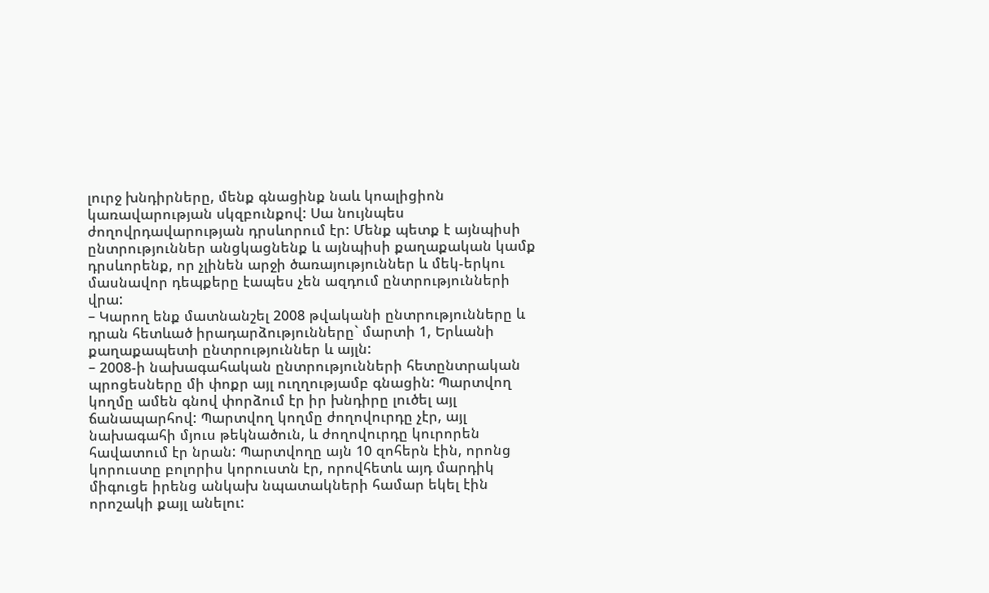լուրջ խնդիրները, մենք գնացինք նաև կոալիցիոն կառավարության սկզբունքով: Սա նույնպես ժողովրդավարության դրսևորում էր: Մենք պետք է այնպիսի ընտրություններ անցկացնենք և այնպիսի քաղաքական կամք դրսևորենք, որ չլինեն արջի ծառայություններ և մեկ-երկու մասնավոր դեպքերը էապես չեն ազդում ընտրությունների վրա:
– Կարող ենք մատնանշել 2008 թվականի ընտրությունները և դրան հետևած իրադարձությունները` մարտի 1, Երևանի քաղաքապետի ընտրություններ և այլն:
– 2008-ի նախագահական ընտրությունների հետընտրական պրոցեսները մի փոքր այլ ուղղությամբ գնացին: Պարտվող կողմը ամեն գնով փորձում էր իր խնդիրը լուծել այլ ճանապարհով: Պարտվող կողմը ժողովուրդը չէր, այլ նախագահի մյուս թեկնածուն, և ժողովուրդը կուրորեն հավատում էր նրան: Պարտվողը այն 10 զոհերն էին, որոնց կորուստը բոլորիս կորուստն էր, որովհետև այդ մարդիկ միգուցե իրենց անկախ նպատակների համար եկել էին որոշակի քայլ անելու: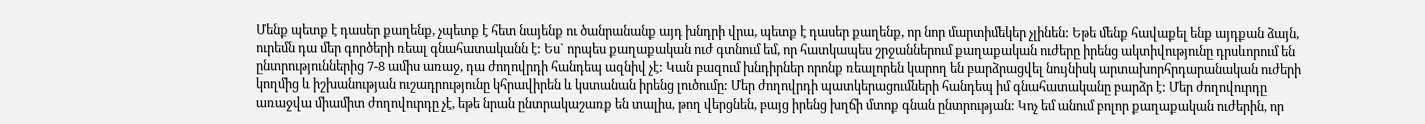Մենք պետք է դասեր քաղենք, չպետք է հետ նայենք ու ծանրանանք այդ խնդրի վրա, պետք է դասեր քաղենք, որ նոր մարտիմեկեր չլինեն: Եթե մենք հավաքել ենք այդքան ձայն, ուրեմն դա մեր գործերի ռեալ գնահատականն է: Ես` որպես քաղաքական ուժ գտնում եմ, որ հատկապես շրջաններում քաղաքական ուժերը իրենց ակտիվությունը դրսևորում են ընտրություններից 7-8 ամիս առաջ, դա ժողովրդի հանդեպ ազնիվ չէ: Կան բազում խնդիրներ որոնք ռեալորեն կարող են բարձրացվել նույնիսկ արտախորհրդարանական ուժերի կողմից և իշխանության ուշադրությունը կհրավիրեն և կստանան իրենց լուծումը: Մեր ժողովրդի պատկերացումների հանդեպ իմ գնահատականը բարձր է: Մեր ժողովուրդը առաջվա միամիտ ժողովուրդը չէ, եթե նրան ընտրակաշառք են տալիս, թող վերցնեն, բայց իրենց խղճի մտոք գնան ընտրության: Կոչ եմ անում բոլոր քաղաքական ուժերին, որ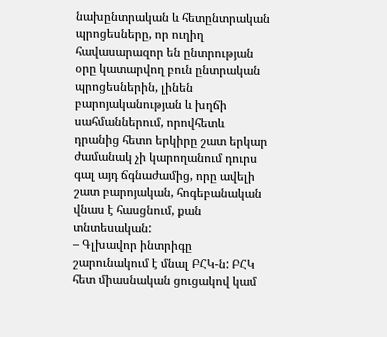նախընտրական և հետընտրական պրոցեսները, որ ուղիղ հավասարազոր են ընտրության օրը կատարվող բուն ընտրական պրոցեսներին, լինեն բարոյականության և խղճի սահմաններում, որովհետև դրանից հետո երկիրը շատ երկար ժամանակ չի կարողանում դուրս գալ այդ ճգնաժամից, որը ավելի շատ բարոյական, հոգեբանական վնաս է հասցնում, քան տնտեսական:
– Գլխավոր ինտրիգը շարունակում է մնալ ԲՀԿ-ն: ԲՀԿ հետ միասնական ցուցակով կամ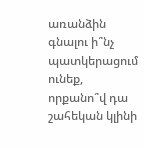առանձին գնալու ի՞նչ պատկերացում ունեք, որքանո՞վ դա շահեկան կլինի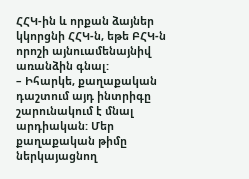ՀՀԿ-ին և որքան ձայներ կկորցնի ՀՀԿ-ն, եթե ԲՀԿ-ն որոշի այնուամենայնիվ առանձին գնալ:
– Իհարկե, քաղաքական դաշտում այդ ինտրիգը շարունակում է մնալ արդիական: Մեր քաղաքական թիմը ներկայացնող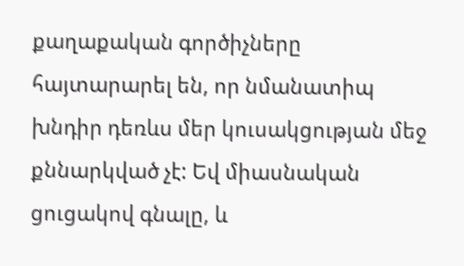քաղաքական գործիչները հայտարարել են, որ նմանատիպ խնդիր դեռևս մեր կուսակցության մեջ քննարկված չէ: Եվ միասնական ցուցակով գնալը, և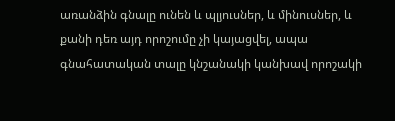առանձին գնալը ունեն և պլյուսներ, և մինուսներ, և քանի դեռ այդ որոշումը չի կայացվել, ապա գնահատական տալը կնշանակի կանխավ որոշակի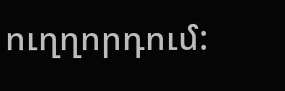ուղղորդում: